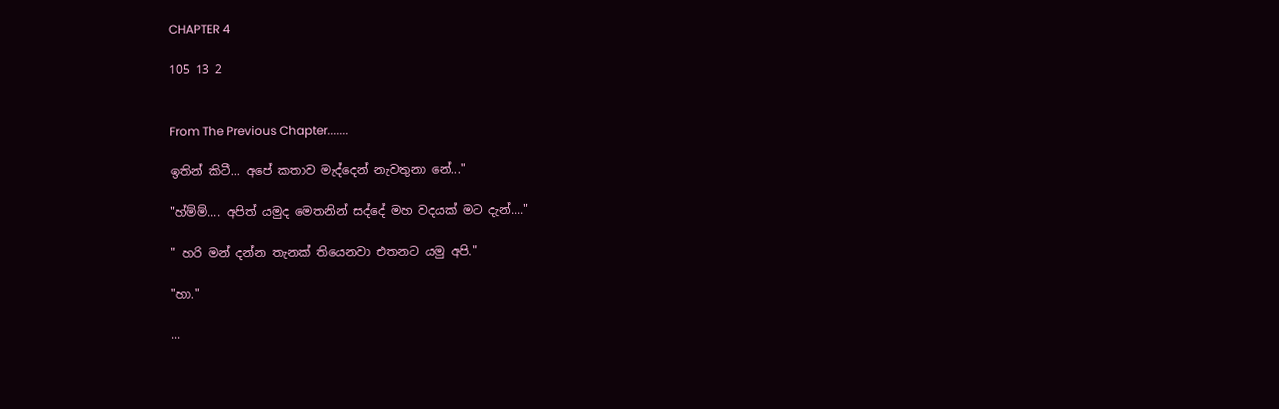CHAPTER 4

105 13 2


From The Previous Chapter.......

ඉතින් කිටී... අපේ කතාව මැද්දෙන් නැවතුනා නේ..."

"හ්ම්ම්.... අපිත් යමුද මෙතනින් සද්දේ මහ වදයක් මට දැන්...."

" හරි මන් දන්න තැනක් තියෙනවා එතනට යමු අපි."

"හා."

...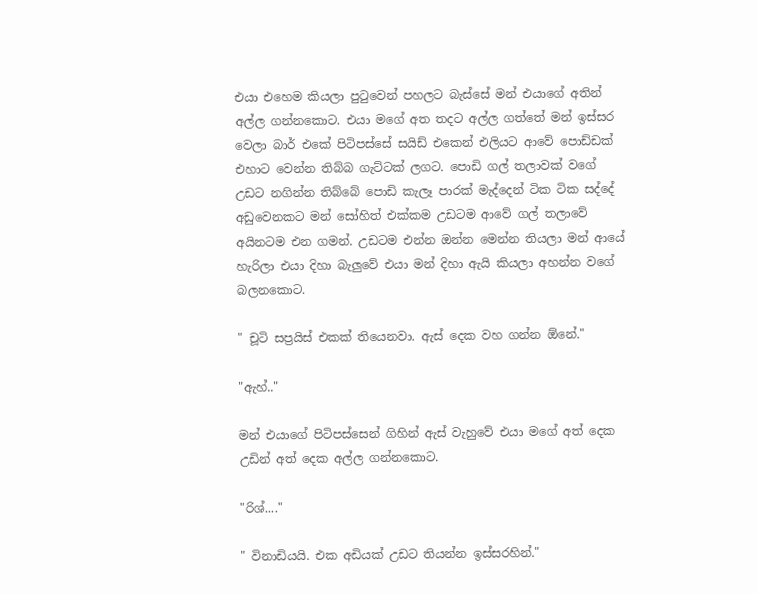එයා එහෙම කියලා පුටුවෙන් පහලට බැස්සේ මන් එයාගේ අතින් අල්ල ගන්නකොට. එයා මගේ අත තදට අල්ල ගත්තේ මන් ඉස්සර වෙලා බාර් එකේ පිටිපස්සේ සයිඩ් එකෙන් එලියට ආවේ පොඩ්ඩක් එහාට වෙන්න තිබ්බ ගැට්ටක් ලගට. පොඩි ගල් තලාවක් වගේ උඩට නගින්න තිබ්බේ පොඩි කැලෑ පාරක් මැද්දෙන් ටික ටික සද්දේ අඩුවෙනකට මන් සෝහිත් එක්කම උඩටම ආවේ ගල් තලාවේ අයිනටම එන ගමන්. උඩටම එන්න ඔන්න මෙන්න තියලා මන් ආයේ හැරිලා එයා දිහා බැලුවේ එයා මන් දිහා ඇයි කියලා අහන්න වගේ බලනකොට.

" චූටි සප්‍රයිස් එකක් තියෙනවා. ඇස් දෙක වහ ගන්න ඕනේ."

"ඇහ්.."

මන් එයාගේ පිටිපස්සෙන් ගිහින් ඇස් වැහුවේ එයා මගේ අත් දෙක උඩින් අත් දෙක අල්ල ගන්නකොට.

"රිශ්...."

" විනාඩියයි. එක අඩියක් උඩට තියන්න ඉස්සරහින්."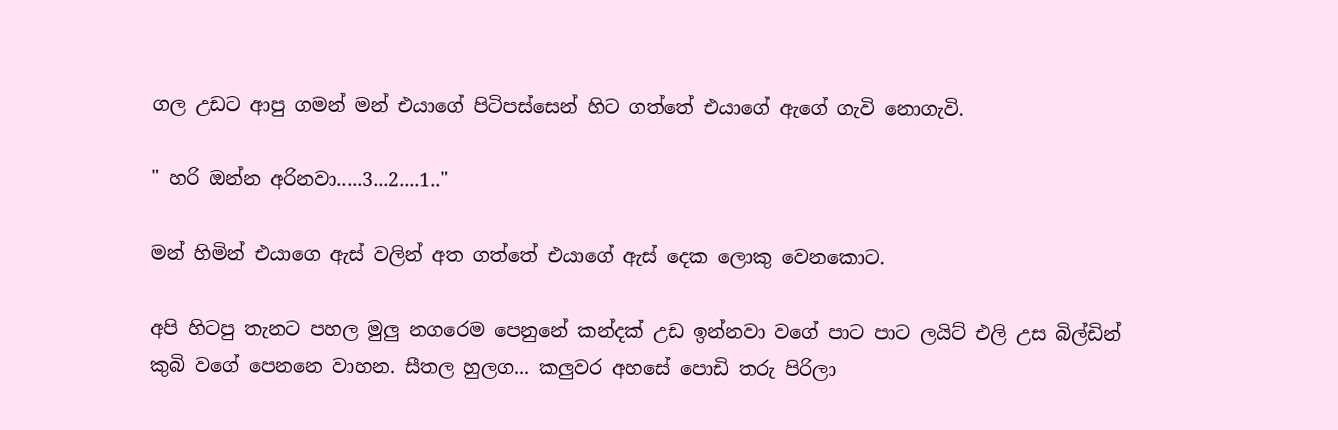ගල උඩට ආපු ගමන් මන් එයාගේ පිටිපස්සෙන් හිට ගත්තේ එයාගේ ඇගේ ගැවි නොගැවි.

" හරි ඔන්න අරිනවා.....3...2....1.."

මන් හිමින් එයාගෙ ඇස් වලින් අත ගත්තේ එයාගේ ඇස් දෙක ලොකු වෙනකොට.

අපි හිටපු තැනට පහල මුලු නගරෙම පෙනුනේ කන්දක් උඩ ඉන්නවා වගේ පාට පාට ලයිට් එලි උස බිල්ඩින් කුබි වගේ පෙනනෙ වාහන. සීතල හුලග... කලුවර අහසේ පොඩි තරු පිරිලා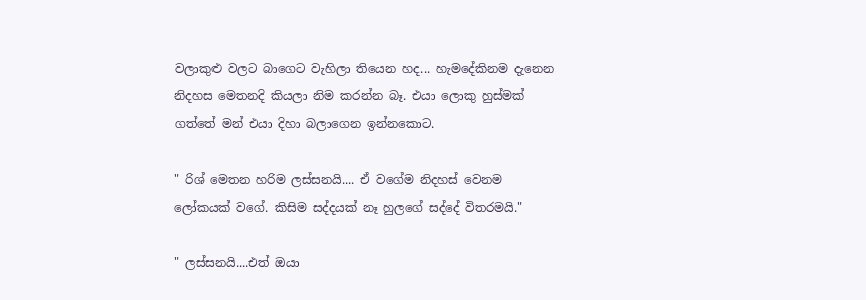වලාකුළු වලට බාගෙට වැහිලා තියෙන හද... හැමදේකිනම දැනෙන නිදහස මෙතනදි කියලා නිම කරන්න බෑ. එයා ලොකු හුස්මක් ගත්තේ මන් එයා දිහා බලාගෙන ඉන්නකොට.

" රිශ් මෙතන හරිම ලස්සනයි.... ඒ වගේම නිදහස් වෙනම ලෝකයක් වගේ. කිසිම සද්දයක් නෑ හුලගේ සද්දේ විතරමයි."

" ලස්සනයි....එත් ඔයා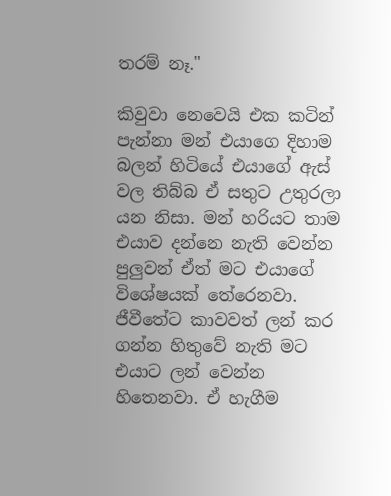තරම් නෑ."

කිවුවා නෙවෙයි එක කටින් පැන්නා මන් එයාගෙ දිහාම බලන් හිටියේ එයාගේ ඇස් වල තිබ්බ ඒ සතුට උතුරලා යන නිසා. මන් හරියට තාම එයාව දන්නෙ නැති වෙන්න පුලුවන් ඒත් මට එයාගේ විශේෂයක් තේරෙනවා. ජීවීතේට කාවවත් ලන් කර ගන්න හිතුවේ නැති මට එයාට ලන් වෙන්න හිතෙනවා. ඒ හැගීම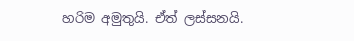හරිම අමුතුයි. ඒත් ලස්සනයි.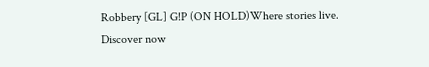Robbery [GL] G!P (ON HOLD)Where stories live. Discover now